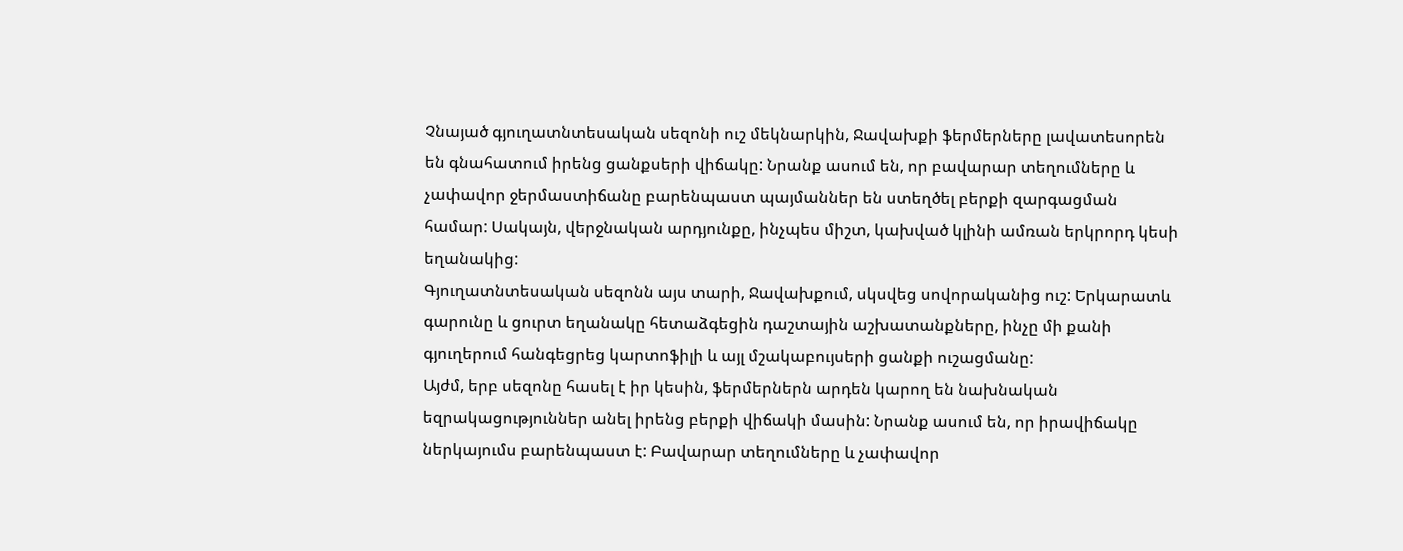Չնայած գյուղատնտեսական սեզոնի ուշ մեկնարկին, Ջավախքի ֆերմերները լավատեսորեն են գնահատում իրենց ցանքսերի վիճակը: Նրանք ասում են, որ բավարար տեղումները և չափավոր ջերմաստիճանը բարենպաստ պայմաններ են ստեղծել բերքի զարգացման համար: Սակայն, վերջնական արդյունքը, ինչպես միշտ, կախված կլինի ամռան երկրորդ կեսի եղանակից:
Գյուղատնտեսական սեզոնն այս տարի, Ջավախքում, սկսվեց սովորականից ուշ: Երկարատև գարունը և ցուրտ եղանակը հետաձգեցին դաշտային աշխատանքները, ինչը մի քանի գյուղերում հանգեցրեց կարտոֆիլի և այլ մշակաբույսերի ցանքի ուշացմանը:
Այժմ, երբ սեզոնը հասել է իր կեսին, ֆերմերներն արդեն կարող են նախնական եզրակացություններ անել իրենց բերքի վիճակի մասին: Նրանք ասում են, որ իրավիճակը ներկայումս բարենպաստ է: Բավարար տեղումները և չափավոր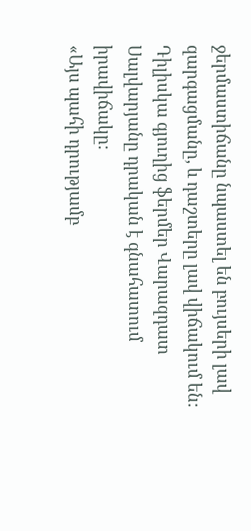ջերմաստիճանը նպաստել են բույսերի լավ զարգացմանը, և դաշտերը լավ վիճակում են:
Դիլիսկա գյուղից ֆերմեր Վարազդատ Սալվարյանը դրական է գնահատում իրավիճակը:
«Այս պահի դրությամբ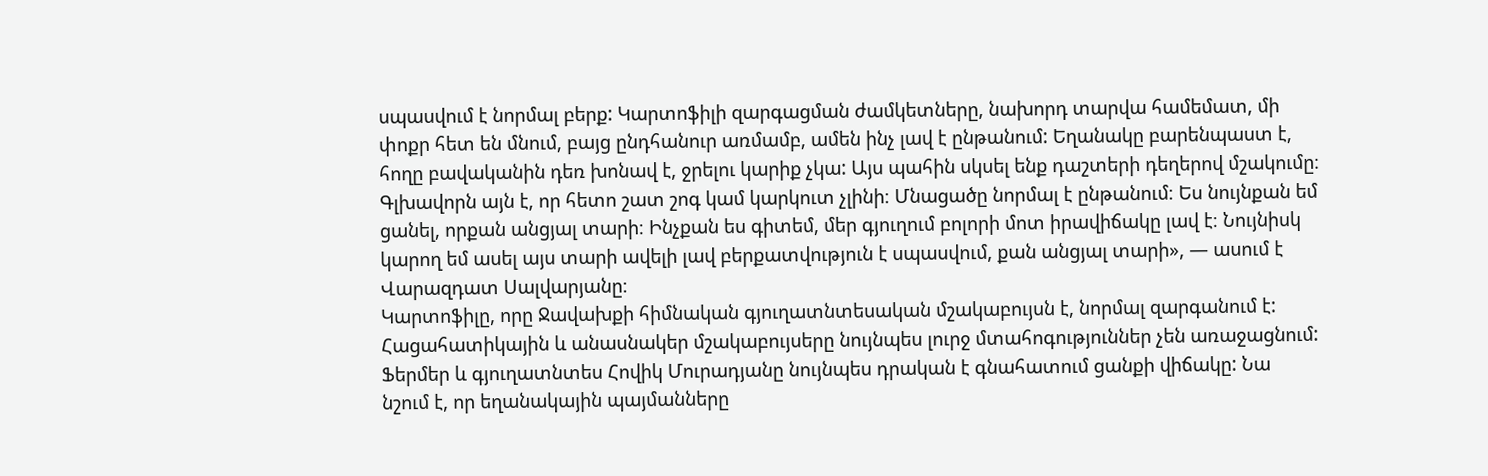սպասվում է նորմալ բերք: Կարտոֆիլի զարգացման ժամկետները, նախորդ տարվա համեմատ, մի փոքր հետ են մնում, բայց ընդհանուր առմամբ, ամեն ինչ լավ է ընթանում: Եղանակը բարենպաստ է, հողը բավականին դեռ խոնավ է, ջրելու կարիք չկա: Այս պահին սկսել ենք դաշտերի դեղերով մշակումը։ Գլխավորն այն է, որ հետո շատ շոգ կամ կարկուտ չլինի։ Մնացածը նորմալ է ընթանում։ Ես նույնքան եմ ցանել, որքան անցյալ տարի։ Ինչքան ես գիտեմ, մեր գյուղում բոլորի մոտ իրավիճակը լավ է։ Նույնիսկ կարող եմ ասել այս տարի ավելի լավ բերքատվություն է սպասվում, քան անցյալ տարի», — ասում է Վարազդատ Սալվարյանը։
Կարտոֆիլը, որը Ջավախքի հիմնական գյուղատնտեսական մշակաբույսն է, նորմալ զարգանում է: Հացահատիկային և անասնակեր մշակաբույսերը նույնպես լուրջ մտահոգություններ չեն առաջացնում:
Ֆերմեր և գյուղատնտես Հովիկ Մուրադյանը նույնպես դրական է գնահատում ցանքի վիճակը: Նա նշում է, որ եղանակային պայմանները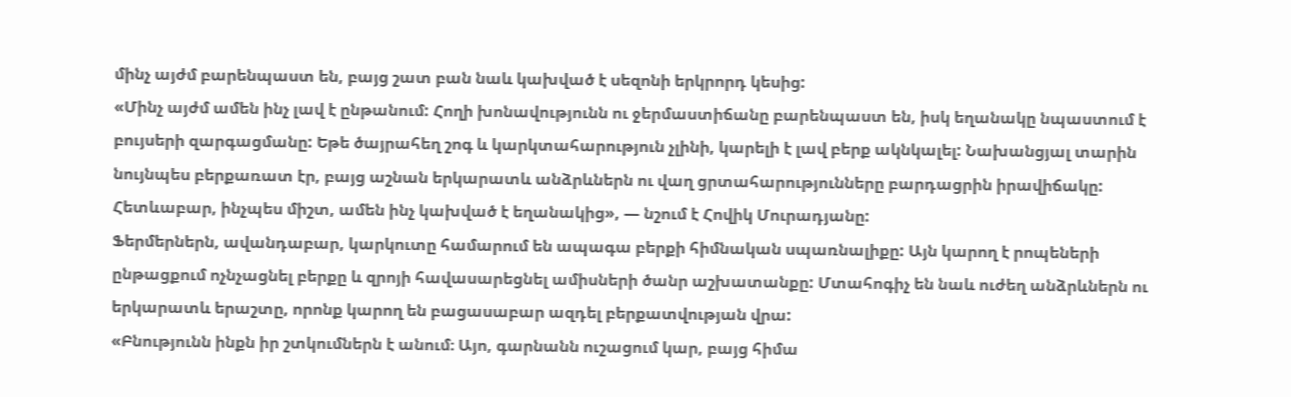մինչ այժմ բարենպաստ են, բայց շատ բան նաև կախված է սեզոնի երկրորդ կեսից:
«Մինչ այժմ ամեն ինչ լավ է ընթանում: Հողի խոնավությունն ու ջերմաստիճանը բարենպաստ են, իսկ եղանակը նպաստում է բույսերի զարգացմանը: Եթե ծայրահեղ շոգ և կարկտահարություն չլինի, կարելի է լավ բերք ակնկալել: Նախանցյալ տարին նույնպես բերքառատ էր, բայց աշնան երկարատև անձրևներն ու վաղ ցրտահարությունները բարդացրին իրավիճակը: Հետևաբար, ինչպես միշտ, ամեն ինչ կախված է եղանակից», — նշում է Հովիկ Մուրադյանը:
Ֆերմերներն, ավանդաբար, կարկուտը համարում են ապագա բերքի հիմնական սպառնալիքը: Այն կարող է րոպեների ընթացքում ոչնչացնել բերքը և զրոյի հավասարեցնել ամիսների ծանր աշխատանքը: Մտահոգիչ են նաև ուժեղ անձրևներն ու երկարատև երաշտը, որոնք կարող են բացասաբար ազդել բերքատվության վրա:
«Բնությունն ինքն իր շտկումներն է անում։ Այո, գարնանն ուշացում կար, բայց հիմա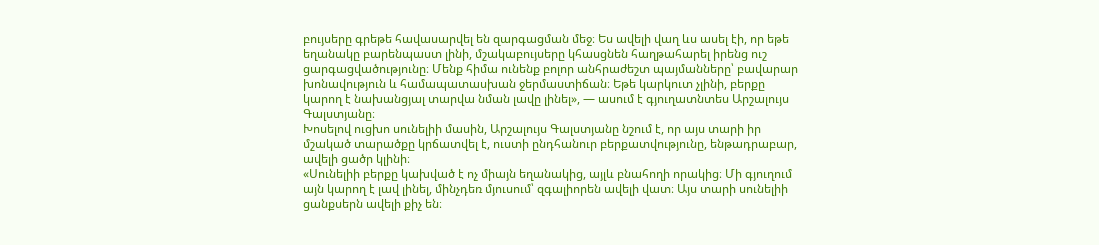բույսերը գրեթե հավասարվել են զարգացման մեջ։ Ես ավելի վաղ ևս ասել էի, որ եթե եղանակը բարենպաստ լինի, մշակաբույսերը կհասցնեն հաղթահարել իրենց ուշ ցարգացվածությունը։ Մենք հիմա ունենք բոլոր անհրաժեշտ պայմանները՝ բավարար խոնավություն և համապատասխան ջերմաստիճան։ Եթե կարկուտ չլինի, բերքը կարող է նախանցյալ տարվա նման լավը լինել», — ասում է գյուղատնտես Արշալույս Գալստյանը։
Խոսելով ուցխո սունելիի մասին, Արշալույս Գալստյանը նշում է, որ այս տարի իր մշակած տարածքը կրճատվել է, ուստի ընդհանուր բերքատվությունը, ենթադրաբար, ավելի ցածր կլինի։
«Սունելիի բերքը կախված է ոչ միայն եղանակից, այլև բնահողի որակից։ Մի գյուղում այն կարող է լավ լինել, մինչդեռ մյուսում՝ զգալիորեն ավելի վատ։ Այս տարի սունելիի ցանքսերն ավելի քիչ են։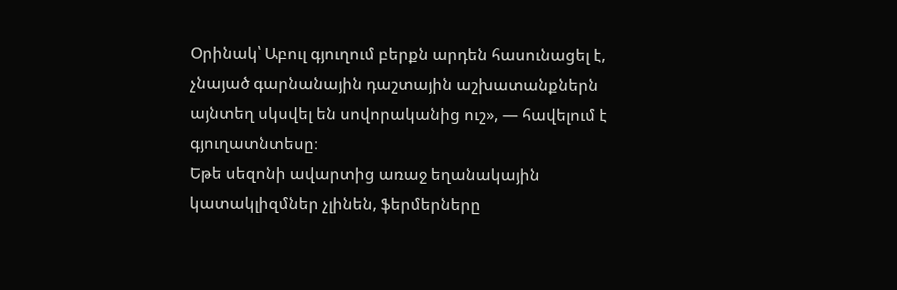Օրինակ՝ Աբուլ գյուղում բերքն արդեն հասունացել է, չնայած գարնանային դաշտային աշխատանքներն այնտեղ սկսվել են սովորականից ուշ», — հավելում է գյուղատնտեսը։
Եթե սեզոնի ավարտից առաջ եղանակային կատակլիզմներ չլինեն, ֆերմերները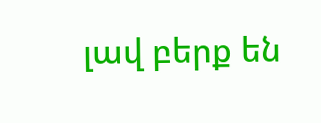լավ բերք են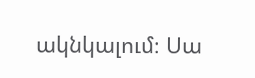ակնկալում։ Սա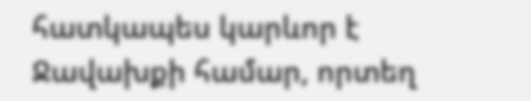հատկապես կարևոր է Ջավախքի համար, որտեղ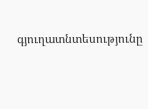գյուղատնտեսությունը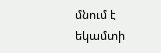մնում է եկամտի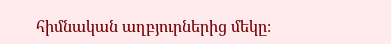հիմնական աղբյուրներից մեկը։